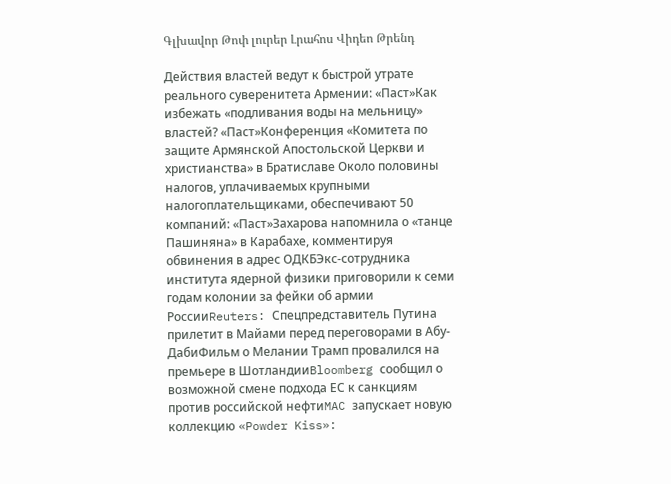Գլխավոր Թոփ լուրեր Լրահոս Վիդեո Թրենդ

Действия властей ведут к быстрой утрате реального суверенитета Армении: «Паст»Как избежать «подливания воды на мельницу» властей? «Паст»Конференция «Комитета по защите Армянской Апостольской Церкви и христианства» в Братиславе Около половины налогов, уплачиваемых крупными налогоплательщиками, обеспечивают 50 компаний: «Паст»Захарова напомнила о «танце Пашиняна» в Карабахе, комментируя обвинения в адрес ОДКБЭкс-сотрудника института ядерной физики приговорили к семи годам колонии за фейки об армии РоссииReuters: Спецпредставитель Путина прилетит в Майами перед переговорами в Абу-ДабиФильм о Мелании Трамп провалился на премьере в ШотландииBloomberg сообщил о возможной смене подхода ЕС к санкциям против российской нефтиMAC запускает новую коллекцию «Powder Kiss»: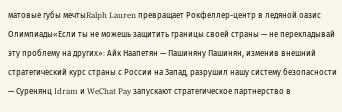матовые губы мечтыRalph Lauren превращает Рокфеллер-центр в ледяной оазис Олимпиады«Если ты не можешь защитить границы своей страны — не перекладывай эту проблему на других»: Айк Наапетян — Пашиняну Пашинян, изменив внешний стратегический курс страны с России на Запад, разрушил нашу систему безопасности — Суренянц Idram и WeChat Pay запускают стратегическое партнерство в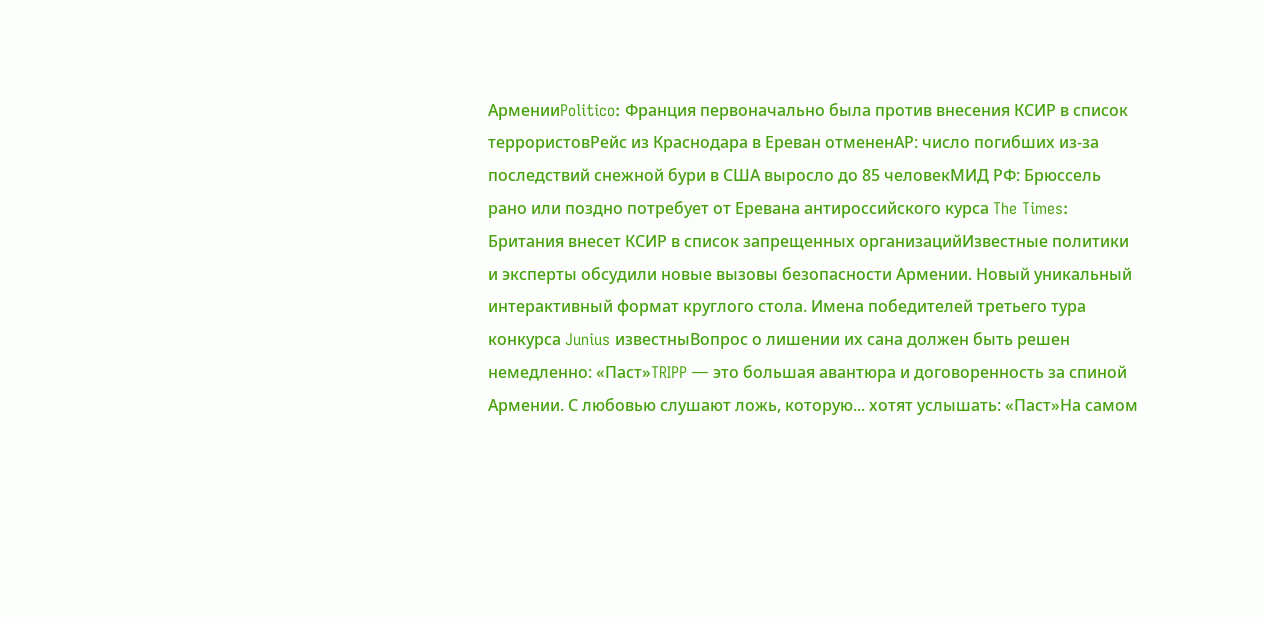АрменииPolitico: Франция первоначально была против внесения КСИР в список террористовРейс из Краснодара в Ереван отмененAP: число погибших из-за последствий снежной бури в США выросло до 85 человекМИД РФ: Брюссель рано или поздно потребует от Еревана антироссийского курса The Times: Британия внесет КСИР в список запрещенных организацийИзвестные политики и эксперты обсудили новые вызовы безопасности Армении. Новый уникальный интерактивный формат круглого стола. Имена победителей третьего тура конкурса Junius известныВопрос о лишении их сана должен быть решен немедленно: «Паст»TRIPP — это большая авантюра и договоренность за спиной Армении. С любовью слушают ложь, которую... хотят услышать: «Паст»На самом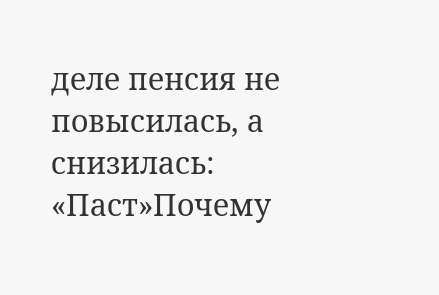деле пенсия не повысилась, а снизилась: «Паст»Почему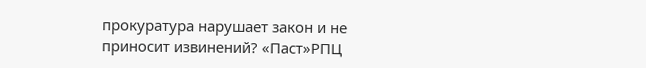прокуратура нарушает закон и не приносит извинений? «Паст»РПЦ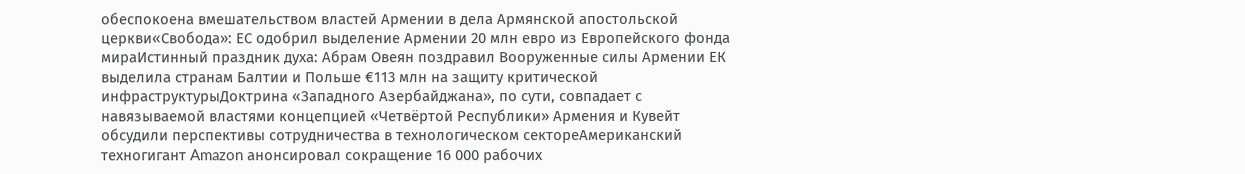обеспокоена вмешательством властей Армении в дела Армянской апостольской церкви«Свобода»: ЕС одобрил выделение Армении 20 млн евро из Европейского фонда мираИстинный праздник духа: Абрам Овеян поздравил Вооруженные силы Армении ЕК выделила странам Балтии и Польше €113 млн на защиту критической инфраструктурыДоктрина «Западного Азербайджана», по сути, совпадает с навязываемой властями концепцией «Четвёртой Республики» Армения и Кувейт обсудили перспективы сотрудничества в технологическом сектореАмериканский техногигант Amazon анонсировал сокращение 16 000 рабочих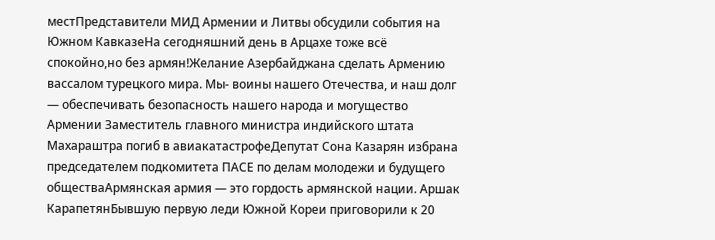местПредставители МИД Армении и Литвы обсудили события на Южном КавказеНа сегодняшний день в Арцахе тоже всё спокойно,но без армян!Желание Азербайджана сделать Армению вассалом турецкого мира. Мы- воины нашего Отечества, и наш долг — обеспечивать безопасность нашего народа и могущество Армении Заместитель главного министра индийского штата Махараштра погиб в авиакатастрофеДепутат Сона Казарян избрана председателем подкомитета ПАСЕ по делам молодежи и будущего обществаАрмянская армия — это гордость армянской нации. Аршак КарапетянБывшую первую леди Южной Кореи приговорили к 20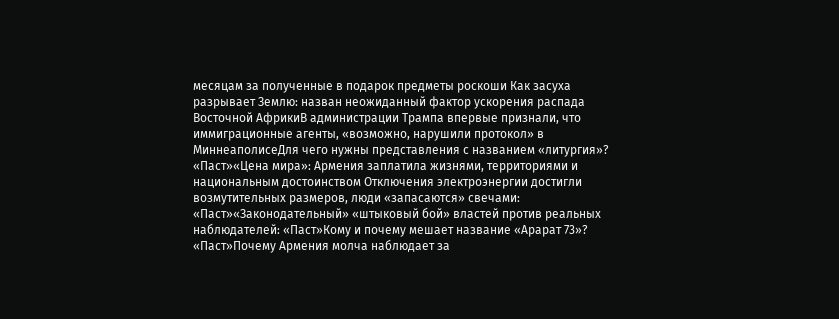месяцам за полученные в подарок предметы роскоши Как засуха разрывает Землю: назван неожиданный фактор ускорения распада Восточной АфрикиВ администрации Трампа впервые признали, что иммиграционные агенты, «возможно, нарушили протокол» в МиннеаполисеДля чего нужны представления с названием «литургия»? «Паст»«Цена мира»: Армения заплатила жизнями, территориями и национальным достоинством Отключения электроэнергии достигли возмутительных размеров, люди «запасаются» свечами: «Паст»«Законодательный» «штыковый бой» властей против реальных наблюдателей: «Паст»Кому и почему мешает название «Арарат 73»? «Паст»Почему Армения молча наблюдает за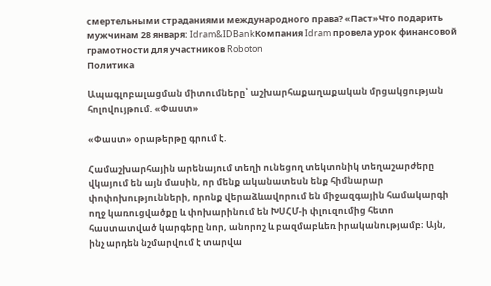смертельными страданиями международного права? «Паст»Что подарить мужчинам 28 января: Idram&IDBankКомпания Idram провела урок финансовой грамотности для участников Roboton
Политика

Ապագլոբալացման միտումները՝ աշխարհաքաղաքական մրցակցության հոլովույթում. «Փաստ»

«Փաստ» օրաթերթը գրում է.

Համաշխարհային արենայում տեղի ունեցող տեկտոնիկ տեղաշարժերը վկայում են այն մասին, որ մենք ականատեսն ենք հիմնարար փոփոխությունների, որոնք վերաձևավորում են միջազգային համակարգի ողջ կառուցվածքը և փոխարինում են ԽՍՀՄ-ի փլուզումից հետո հաստատված կարգերը նոր, անորոշ և բազմաբևեռ իրականությամբ։ Այն, ինչ արդեն նշմարվում է տարվա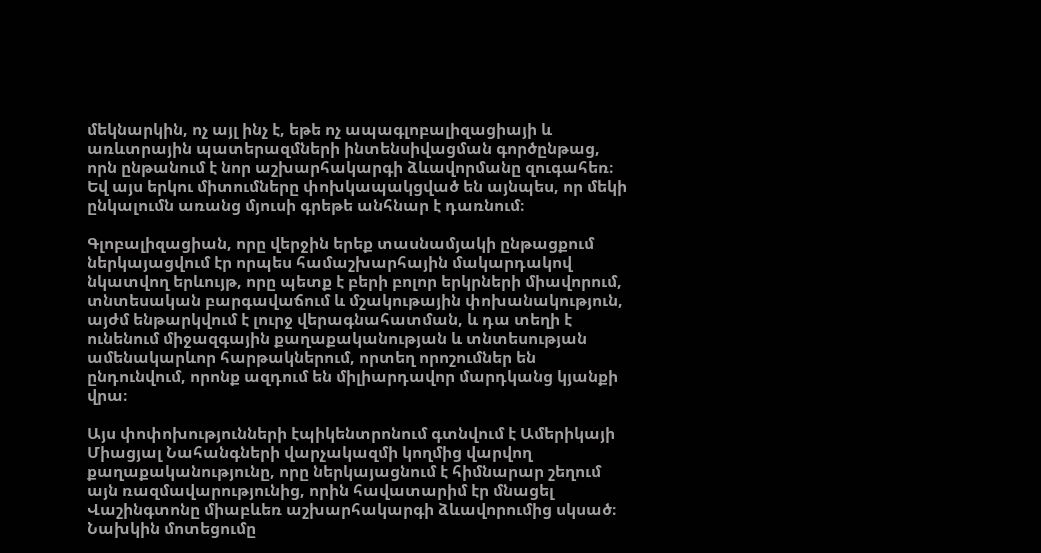մեկնարկին, ոչ այլ ինչ է, եթե ոչ ապագլոբալիզացիայի և առևտրային պատերազմների ինտենսիվացման գործընթաց, որն ընթանում է նոր աշխարհակարգի ձևավորմանը զուգահեռ։ Եվ այս երկու միտումները փոխկապակցված են այնպես, որ մեկի ընկալումն առանց մյուսի գրեթե անհնար է դառնում։

Գլոբալիզացիան, որը վերջին երեք տասնամյակի ընթացքում ներկայացվում էր որպես համաշխարհային մակարդակով նկատվող երևույթ, որը պետք է բերի բոլոր երկրների միավորում, տնտեսական բարգավաճում և մշակութային փոխանակություն, այժմ ենթարկվում է լուրջ վերագնահատման, և դա տեղի է ունենում միջազգային քաղաքականության և տնտեսության ամենակարևոր հարթակներում, որտեղ որոշումներ են ընդունվում, որոնք ազդում են միլիարդավոր մարդկանց կյանքի վրա։

Այս փոփոխությունների էպիկենտրոնում գտնվում է Ամերիկայի Միացյալ Նահանգների վարչակազմի կողմից վարվող քաղաքականությունը, որը ներկայացնում է հիմնարար շեղում այն ռազմավարությունից, որին հավատարիմ էր մնացել Վաշինգտոնը միաբևեռ աշխարհակարգի ձևավորումից սկսած։ Նախկին մոտեցումը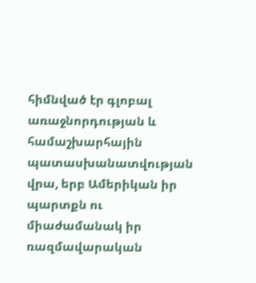հիմնված էր գլոբալ առաջնորդության և համաշխարհային պատասխանատվության վրա, երբ Ամերիկան իր պարտքն ու միաժամանակ իր ռազմավարական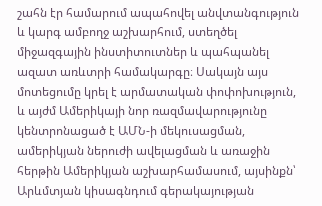շահն էր համարում ապահովել անվտանգություն և կարգ ամբողջ աշխարհում, ստեղծել միջազգային ինստիտուտներ և պահպանել ազատ առևտրի համակարգը։ Սակայն այս մոտեցումը կրել է արմատական փոփոխություն, և այժմ Ամերիկայի նոր ռազմավարությունը կենտրոնացած է ԱՄՆ-ի մեկուսացման, ամերիկյան ներուժի ավելացման և առաջին հերթին Ամերիկյան աշխարհամասում, այսինքն՝ Արևմտյան կիսագնդում գերակայության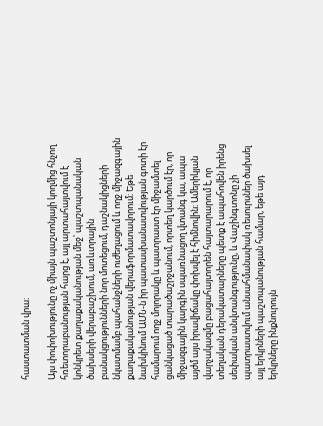հաստատման վրա։

Այս փոփոխությունը ոչ միայն պաշտոնյայի կողմից հնչող հռետորաբանության հարց է, այլ արտահայտվում է կոնկրետ քաղաքականության մեջ՝ պաշտպանական ծախսերի վերաբաշխում, առևտրային բանակցությունների նոր մոտեցում, դաշնակիցների նկատմամբ պահանջների ուժեղացում և ողջ միջազգային քաղաքականության վերաֆորմատավորում։ Եթե նախկինում ԱՄՆ-ն իր պատասխանատվության գոտի էր համարում ողջ մոլորակը և պատրաստ էր միջամտել ցանկացած տարածաշրջանում, որտեղ կարծում էր, որ միջազգային կարգին սպառնացող վտանգ կա, ապա այժմ այս իրավիճակը փոխվել է հիմնովին։ Ամերիկյան վարչակազմը բացահայտորեն հայտարարում է, որ տեղական դերակատարները պետք է ապահովեն իրենց սեփական անվտանգությունը, և Վաշինգտոնը չի պատրաստվում անսահմանափակ ռեսուրսներ ծախսել այլ երկրների պաշտպանության համար, եթե այդ երկրները ինքնուրույն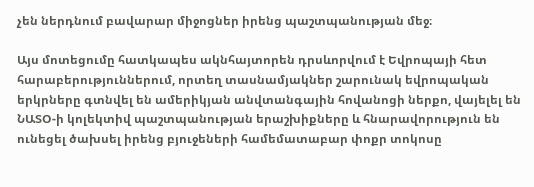չեն ներդնում բավարար միջոցներ իրենց պաշտպանության մեջ։

Այս մոտեցումը հատկապես ակնհայտորեն դրսևորվում է Եվրոպայի հետ հարաբերություններում, որտեղ տասնամյակներ շարունակ եվրոպական երկրները գտնվել են ամերիկյան անվտանգային հովանոցի ներքո, վայելել են ՆԱՏՕ-ի կոլեկտիվ պաշտպանության երաշխիքները և հնարավորություն են ունեցել ծախսել իրենց բյուջեների համեմատաբար փոքր տոկոսը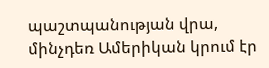պաշտպանության վրա, մինչդեռ Ամերիկան կրում էր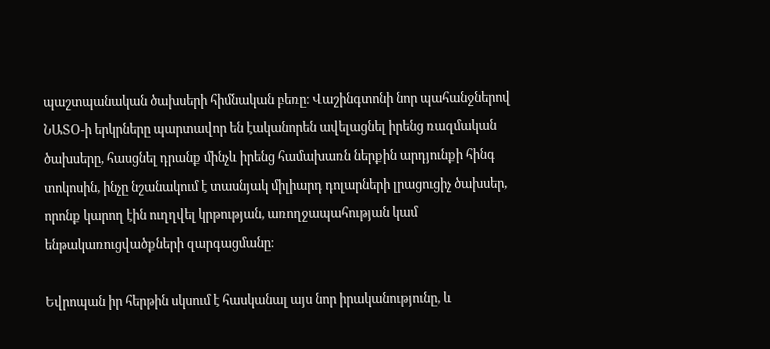պաշտպանական ծախսերի հիմնական բեռը։ Վաշինգտոնի նոր պահանջներով ՆԱՏՕ-ի երկրները պարտավոր են էականորեն ավելացնել իրենց ռազմական ծախսերը, հասցնել դրանք մինչև իրենց համախառն ներքին արդյունքի հինգ տոկոսին, ինչը նշանակում է տասնյակ միլիարդ դոլարների լրացուցիչ ծախսեր, որոնք կարող էին ուղղվել կրթության, առողջապահության կամ ենթակառուցվածքների զարգացմանը։

Եվրոպան իր հերթին սկսում է հասկանալ այս նոր իրականությունը, և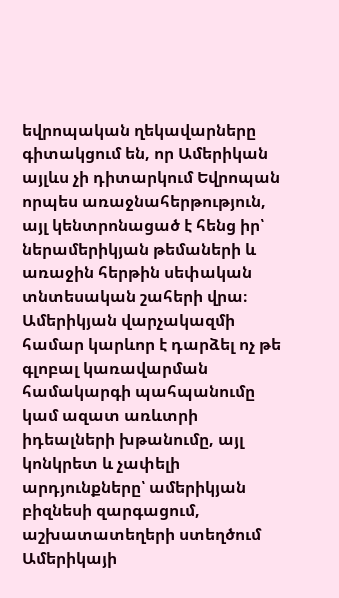եվրոպական ղեկավարները գիտակցում են, որ Ամերիկան այլևս չի դիտարկում Եվրոպան որպես առաջնահերթություն, այլ կենտրոնացած է հենց իր՝ ներամերիկյան թեմաների և առաջին հերթին սեփական տնտեսական շահերի վրա։ Ամերիկյան վարչակազմի համար կարևոր է դարձել ոչ թե գլոբալ կառավարման համակարգի պահպանումը կամ ազատ առևտրի իդեալների խթանումը, այլ կոնկրետ և չափելի արդյունքները՝ ամերիկյան բիզնեսի զարգացում, աշխատատեղերի ստեղծում Ամերիկայի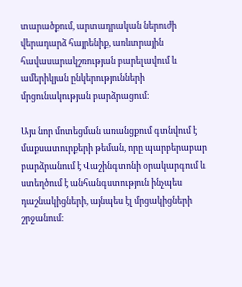տարածքում, արտադրական ներուժի վերադարձ հայրենիք, առևտրային հավասարակշռության բարելավում և ամերիկյան ընկերությունների մրցունակության բարձրացում։

Այս նոր մոտեցման առանցքում գտնվում է մաքսատուրքերի թեման, որը պարբերաբար բարձրանում է Վաշինգտոնի օրակարգում և ստեղծում է անհանգստություն ինչպես դաշնակիցների, այնպես էլ մրցակիցների շրջանում։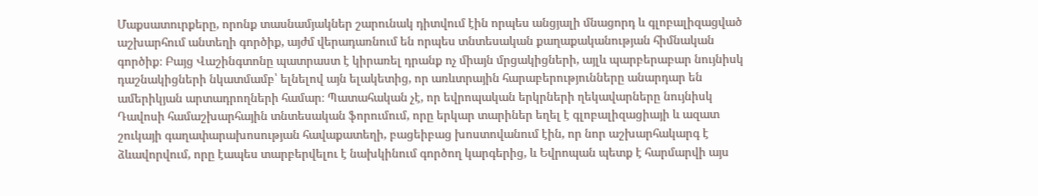Մաքսատուրքերը, որոնք տասնամյակներ շարունակ դիտվում էին որպես անցյալի մնացորդ և գլոբալիզացված աշխարհում անտեղի գործիք, այժմ վերադառնում են որպես տնտեսական քաղաքականության հիմնական գործիք։ Բայց Վաշինգտոնը պատրաստ է կիրառել դրանք ոչ միայն մրցակիցների, այլև պարբերաբար նույնիսկ դաշնակիցների նկատմամբ՝ ելնելով այն ելակետից, որ առևտրային հարաբերությունները անարդար են ամերիկյան արտադրողների համար։ Պատահական չէ, որ եվրոպական երկրների ղեկավարները նույնիսկ Դավոսի համաշխարհային տնտեսական ֆորումում, որը երկար տարիներ եղել է գլոբալիզացիայի և ազատ շուկայի գաղափարախոսության հավաքատեղի, բացեիբաց խոստովանում էին, որ նոր աշխարհակարգ է ձևավորվում, որը էապես տարբերվելու է նախկինում գործող կարգերից, և Եվրոպան պետք է հարմարվի այս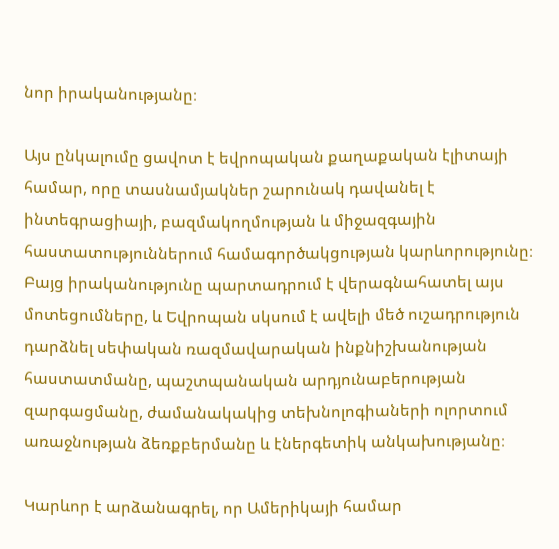նոր իրականությանը։

Այս ընկալումը ցավոտ է եվրոպական քաղաքական էլիտայի համար, որը տասնամյակներ շարունակ դավանել է ինտեգրացիայի, բազմակողմության և միջազգային հաստատություններում համագործակցության կարևորությունը։ Բայց իրականությունը պարտադրում է վերագնահատել այս մոտեցումները, և Եվրոպան սկսում է ավելի մեծ ուշադրություն դարձնել սեփական ռազմավարական ինքնիշխանության հաստատմանը, պաշտպանական արդյունաբերության զարգացմանը, ժամանակակից տեխնոլոգիաների ոլորտում առաջնության ձեռքբերմանը և էներգետիկ անկախությանը։

Կարևոր է արձանագրել, որ Ամերիկայի համար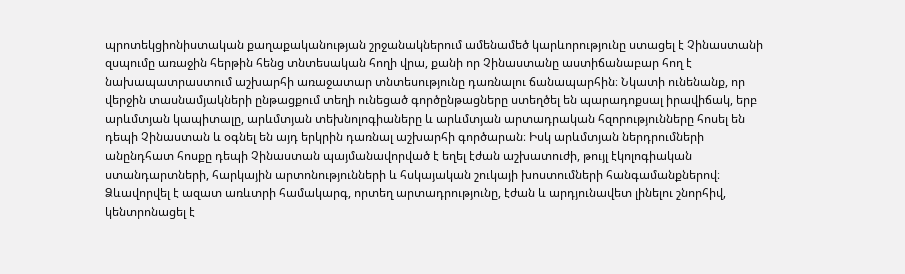պրոտեկցիոնիստական քաղաքականության շրջանակներում ամենամեծ կարևորությունը ստացել է Չինաստանի զսպումը առաջին հերթին հենց տնտեսական հողի վրա, քանի որ Չինաստանը աստիճանաբար հող է նախապատրաստում աշխարհի առաջատար տնտեսությունը դառնալու ճանապարհին։ Նկատի ունենանք, որ վերջին տասնամյակների ընթացքում տեղի ունեցած գործընթացները ստեղծել են պարադոքսալ իրավիճակ, երբ արևմտյան կապիտալը, արևմտյան տեխնոլոգիաները և արևմտյան արտադրական հզորությունները հոսել են դեպի Չինաստան և օգնել են այդ երկրին դառնալ աշխարհի գործարան։ Իսկ արևմտյան ներդրումների անընդհատ հոսքը դեպի Չինաստան պայմանավորված է եղել էժան աշխատուժի, թույլ էկոլոգիական ստանդարտների, հարկային արտոնությունների և հսկայական շուկայի խոստումների հանգամանքներով։ Ձևավորվել է ազատ առևտրի համակարգ, որտեղ արտադրությունը, էժան և արդյունավետ լինելու շնորհիվ, կենտրոնացել է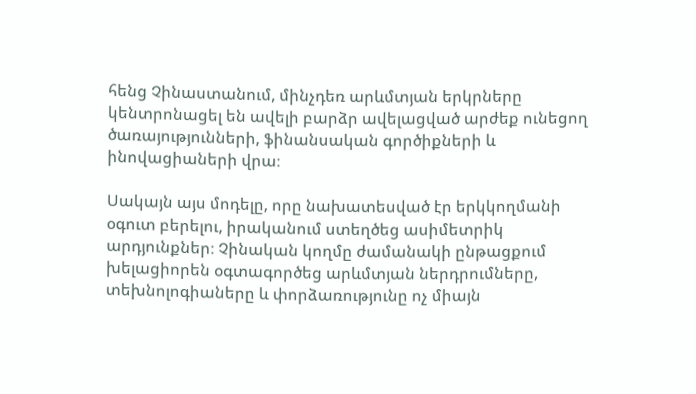հենց Չինաստանում, մինչդեռ արևմտյան երկրները կենտրոնացել են ավելի բարձր ավելացված արժեք ունեցող ծառայությունների, ֆինանսական գործիքների և ինովացիաների վրա։

Սակայն այս մոդելը, որը նախատեսված էր երկկողմանի օգուտ բերելու, իրականում ստեղծեց ասիմետրիկ արդյունքներ։ Չինական կողմը ժամանակի ընթացքում խելացիորեն օգտագործեց արևմտյան ներդրումները, տեխնոլոգիաները և փորձառությունը ոչ միայն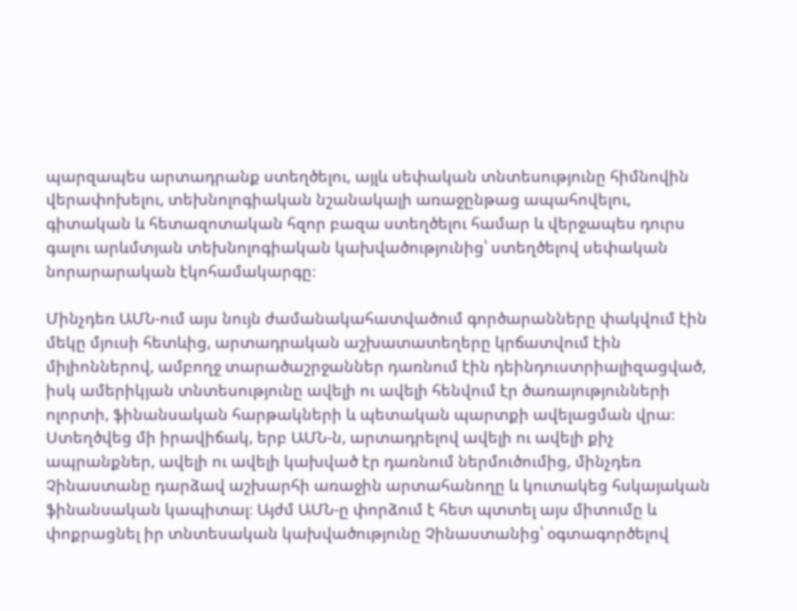պարզապես արտադրանք ստեղծելու, այլև սեփական տնտեսությունը հիմնովին վերափոխելու, տեխնոլոգիական նշանակալի առաջընթաց ապահովելու, գիտական և հետազոտական հզոր բազա ստեղծելու համար և վերջապես դուրս գալու արևմտյան տեխնոլոգիական կախվածությունից՝ ստեղծելով սեփական նորարարական էկոհամակարգը։

Մինչդեռ ԱՄՆ-ում այս նույն ժամանակահատվածում գործարանները փակվում էին մեկը մյուսի հետևից, արտադրական աշխատատեղերը կրճատվում էին միլիոններով, ամբողջ տարածաշրջաններ դառնում էին դեինդուստրիալիզացված, իսկ ամերիկյան տնտեսությունը ավելի ու ավելի հենվում էր ծառայությունների ոլորտի, ֆինանսական հարթակների և պետական պարտքի ավելացման վրա։ Ստեղծվեց մի իրավիճակ, երբ ԱՄՆ-ն, արտադրելով ավելի ու ավելի քիչ ապրանքներ, ավելի ու ավելի կախված էր դառնում ներմուծումից, մինչդեռ Չինաստանը դարձավ աշխարհի առաջին արտահանողը և կուտակեց հսկայական ֆինանսական կապիտալ։ Այժմ ԱՄՆ-ը փորձում է հետ պտտել այս միտումը և փոքրացնել իր տնտեսական կախվածությունը Չինաստանից՝ օգտագործելով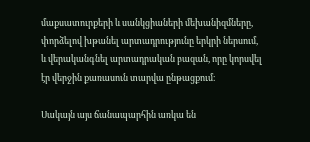մաքսատուրքերի և սանկցիաների մեխանիզմները, փորձելով խթանել արտադրությունը երկրի ներսում, և վերականգնել արտադրական բազան, որը կորսվել էր վերջին քառասուն տարվա ընթացքում։

Սակայն այս ճանապարհին առկա են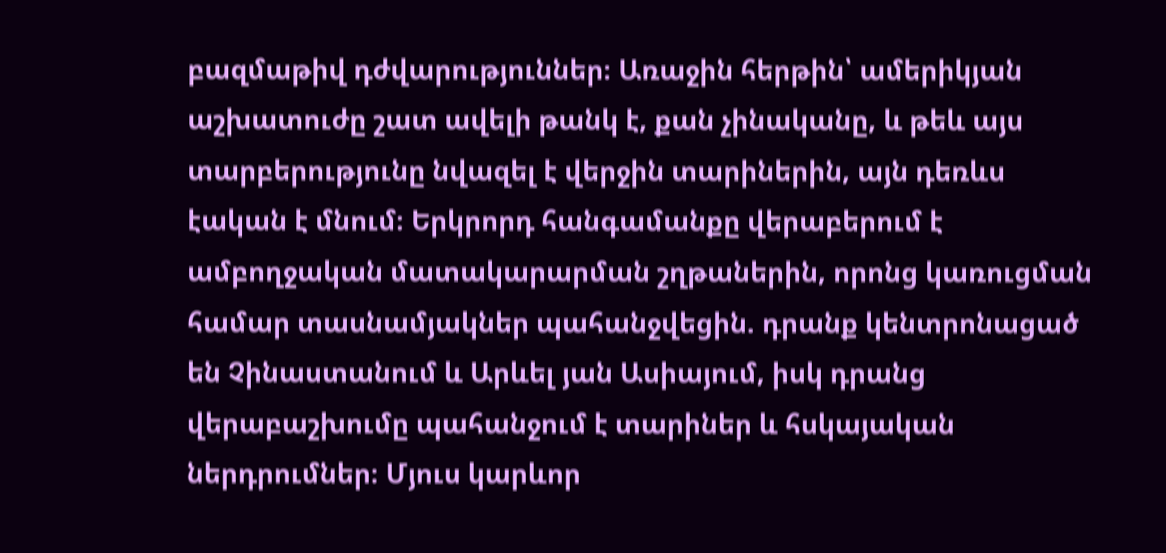բազմաթիվ դժվարություններ։ Առաջին հերթին՝ ամերիկյան աշխատուժը շատ ավելի թանկ է, քան չինականը, և թեև այս տարբերությունը նվազել է վերջին տարիներին, այն դեռևս էական է մնում։ Երկրորդ հանգամանքը վերաբերում է ամբողջական մատակարարման շղթաներին, որոնց կառուցման համար տասնամյակներ պահանջվեցին. դրանք կենտրոնացած են Չինաստանում և Արևել յան Ասիայում, իսկ դրանց վերաբաշխումը պահանջում է տարիներ և հսկայական ներդրումներ։ Մյուս կարևոր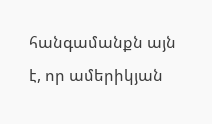հանգամանքն այն է, որ ամերիկյան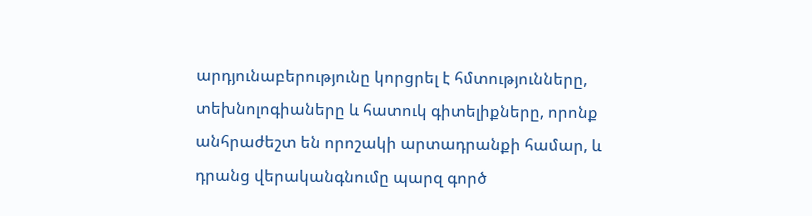արդյունաբերությունը կորցրել է հմտությունները, տեխնոլոգիաները և հատուկ գիտելիքները, որոնք անհրաժեշտ են որոշակի արտադրանքի համար, և դրանց վերականգնումը պարզ գործ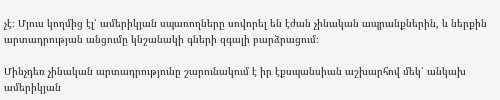չէ։ Մյուս կողմից էլ՝ ամերիկյան սպառողները սովորել են էժան չինական ապրանքներին, և ներքին արտադրության անցումը կնշանակի գների զգալի բարձրացում։

Մինչդեռ չինական արտադրությունը շարունակում է իր էքսպանսիան աշխարհով մեկ՝ անկախ ամերիկյան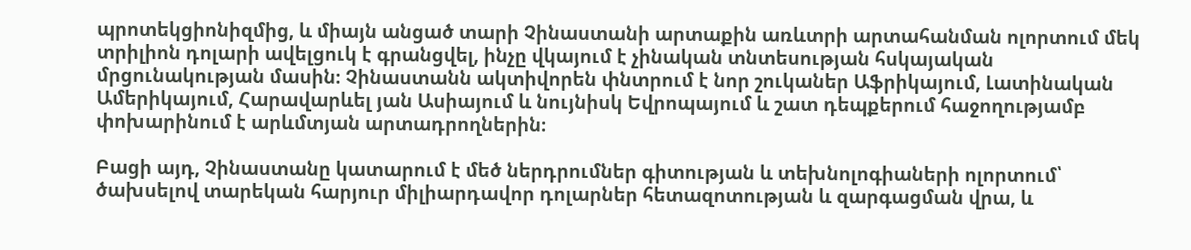պրոտեկցիոնիզմից, և միայն անցած տարի Չինաստանի արտաքին առևտրի արտահանման ոլորտում մեկ տրիլիոն դոլարի ավելցուկ է գրանցվել, ինչը վկայում է չինական տնտեսության հսկայական մրցունակության մասին։ Չինաստանն ակտիվորեն փնտրում է նոր շուկաներ Աֆրիկայում, Լատինական Ամերիկայում, Հարավարևել յան Ասիայում և նույնիսկ Եվրոպայում և շատ դեպքերում հաջողությամբ փոխարինում է արևմտյան արտադրողներին։

Բացի այդ, Չինաստանը կատարում է մեծ ներդրումներ գիտության և տեխնոլոգիաների ոլորտում՝ ծախսելով տարեկան հարյուր միլիարդավոր դոլարներ հետազոտության և զարգացման վրա, և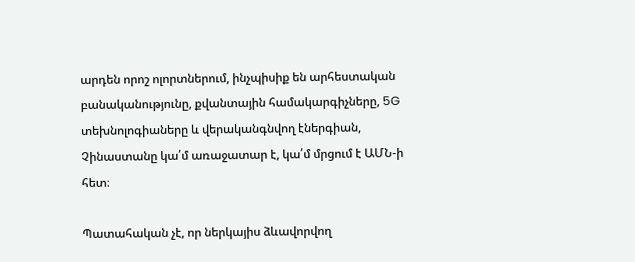արդեն որոշ ոլորտներում, ինչպիսիք են արհեստական բանականությունը, քվանտային համակարգիչները, 5G տեխնոլոգիաները և վերականգնվող էներգիան, Չինաստանը կա՛մ առաջատար է, կա՛մ մրցում է ԱՄՆ-ի հետ։

Պատահական չէ, որ ներկայիս ձևավորվող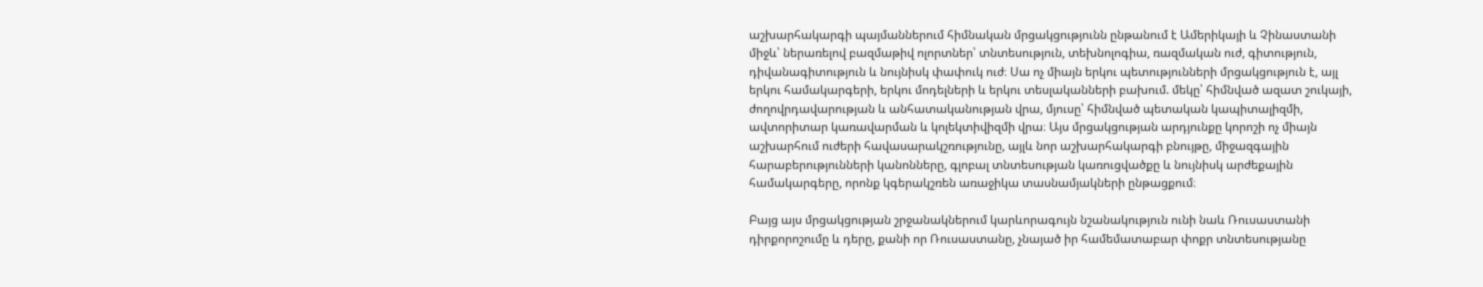աշխարհակարգի պայմաններում հիմնական մրցակցությունն ընթանում է Ամերիկայի և Չինաստանի միջև՝ ներառելով բազմաթիվ ոլորտներ՝ տնտեսություն, տեխնոլոգիա, ռազմական ուժ, գիտություն, դիվանագիտություն և նույնիսկ փափուկ ուժ։ Սա ոչ միայն երկու պետությունների մրցակցություն է, այլ երկու համակարգերի, երկու մոդելների և երկու տեսլականների բախում. մեկը՝ հիմնված ազատ շուկայի, ժողովրդավարության և անհատականության վրա, մյուսը՝ հիմնված պետական կապիտալիզմի, ավտորիտար կառավարման և կոլեկտիվիզմի վրա։ Այս մրցակցության արդյունքը կորոշի ոչ միայն աշխարհում ուժերի հավասարակշռությունը, այլև նոր աշխարհակարգի բնույթը, միջազգային հարաբերությունների կանոնները, գլոբալ տնտեսության կառուցվածքը և նույնիսկ արժեքային համակարգերը, որոնք կգերակշռեն առաջիկա տասնամյակների ընթացքում։

Բայց այս մրցակցության շրջանակներում կարևորագույն նշանակություն ունի նաև Ռուսաստանի դիրքորոշումը և դերը, քանի որ Ռուսաստանը, չնայած իր համեմատաբար փոքր տնտեսությանը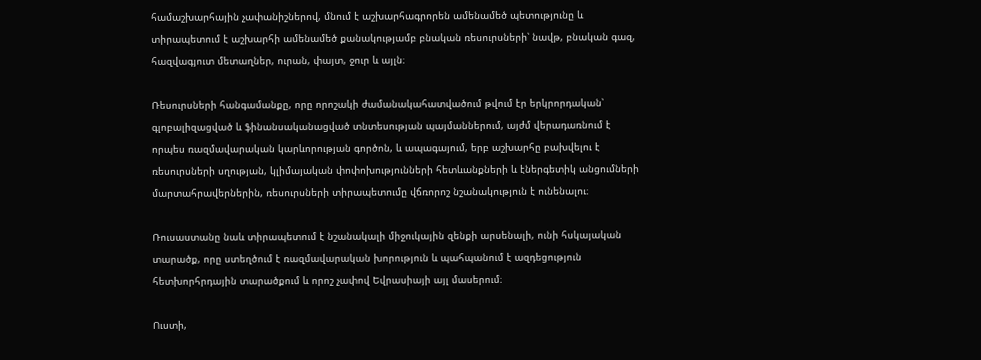համաշխարհային չափանիշներով, մնում է աշխարհագրորեն ամենամեծ պետությունը և տիրապետում է աշխարհի ամենամեծ քանակությամբ բնական ռեսուրսների՝ նավթ, բնական գազ, հազվագյուտ մետաղներ, ուրան, փայտ, ջուր և այլն։

Ռեսուրսների հանգամանքը, որը որոշակի ժամանակահատվածում թվում էր երկրորդական՝ գլոբալիզացված և ֆինանսականացված տնտեսության պայմաններում, այժմ վերադառնում է որպես ռազմավարական կարևորության գործոն, և ապագայում, երբ աշխարհը բախվելու է ռեսուրսների սղության, կլիմայական փոփոխությունների հետևանքների և էներգետիկ անցումների մարտահրավերներին, ռեսուրսների տիրապետումը վճռորոշ նշանակություն է ունենալու։

Ռուսաստանը նաև տիրապետում է նշանակալի միջուկային զենքի արսենալի, ունի հսկայական տարածք, որը ստեղծում է ռազմավարական խորություն և պահպանում է ազդեցություն հետխորհրդային տարածքում և որոշ չափով Եվրասիայի այլ մասերում։

Ուստի,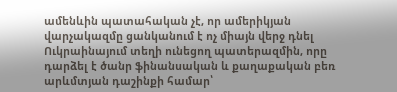ամենևին պատահական չէ, որ ամերիկյան վարչակազմը ցանկանում է ոչ միայն վերջ դնել Ուկրաինայում տեղի ունեցող պատերազմին, որը դարձել է ծանր ֆինանսական և քաղաքական բեռ արևմտյան դաշինքի համար՝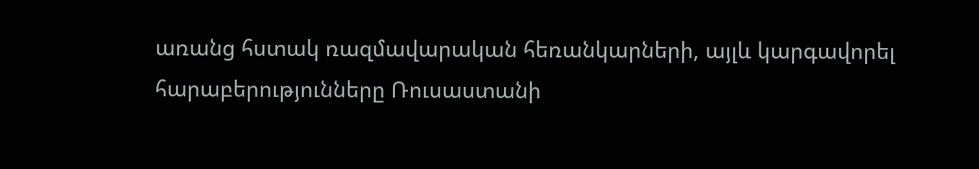առանց հստակ ռազմավարական հեռանկարների, այլև կարգավորել հարաբերությունները Ռուսաստանի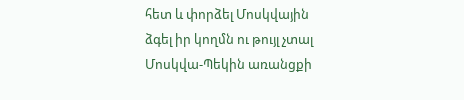հետ և փորձել Մոսկվային ձգել իր կողմն ու թույլ չտալ Մոսկվա-Պեկին առանցքի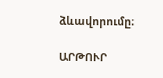ձևավորումը։

ԱՐԹՈՒՐ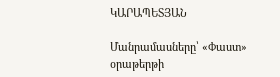ԿԱՐԱՊԵՏՅԱՆ

Մանրամասները՝ «Փաստ» օրաթերթի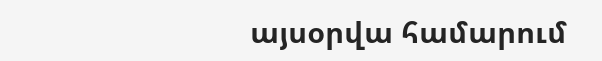այսօրվա համարում